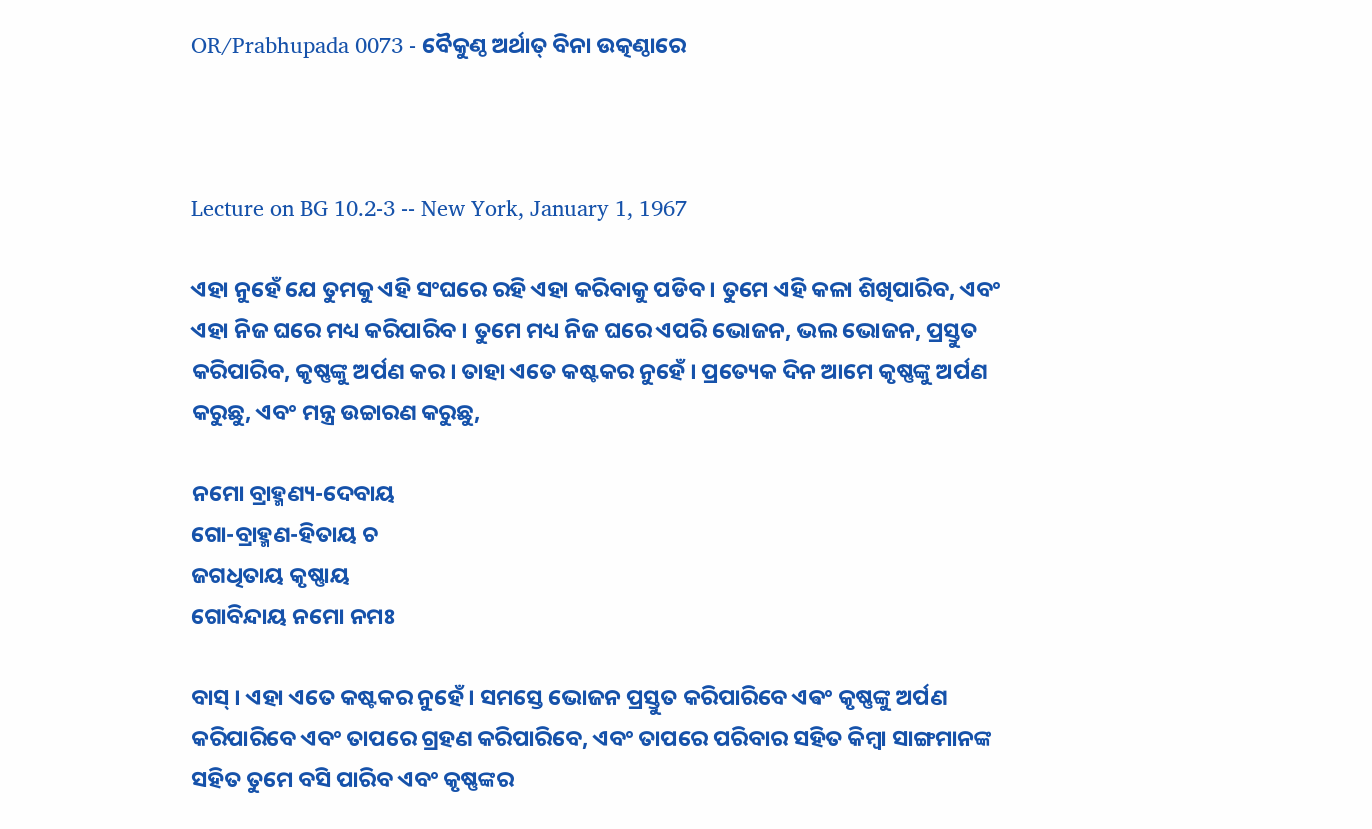OR/Prabhupada 0073 - ବୈକୁଣ୍ଠ ଅର୍ଥାତ୍ ବିନା ଉତ୍କଣ୍ଠାରେ



Lecture on BG 10.2-3 -- New York, January 1, 1967

ଏହା ନୁହେଁ ଯେ ତୁମକୁ ଏହି ସଂଘରେ ରହି ଏହା କରିବାକୁ ପଡିବ । ତୁମେ ଏହି କଳା ଶିଖିପାରିବ, ଏବଂ ଏହା ନିଜ ଘରେ ମଧ୍ୟ କରିପାରିବ । ତୁମେ ମଧ୍ୟ ନିଜ ଘରେ ଏପରି ଭୋଜନ, ଭଲ ଭୋଜନ, ପ୍ରସ୍ତୁତ କରିପାରିବ, କୃଷ୍ଣଙ୍କୁ ଅର୍ପଣ କର । ତାହା ଏତେ କଷ୍ଟକର ନୁହେଁ । ପ୍ରତ୍ୟେକ ଦିନ ଆମେ କୃଷ୍ଣଙ୍କୁ ଅର୍ପଣ କରୁଛୁ, ଏବଂ ମନ୍ତ୍ର ଉଚ୍ଚାରଣ କରୁଛୁ,

ନମୋ ବ୍ରାହ୍ମଣ୍ୟ-ଦେବାୟ
ଗୋ-ବ୍ରାହ୍ମଣ-ହିତାୟ ଚ
ଜଗଧିତାୟ କୃଷ୍ଣାୟ
ଗୋବିନ୍ଦାୟ ନମୋ ନମଃ

ବାସ୍ । ଏହା ଏତେ କଷ୍ଟକର ନୁହେଁ । ସମସ୍ତେ ଭୋଜନ ପ୍ରସ୍ତୁତ କରିପାରିବେ ଏଵଂ କୃଷ୍ଣଙ୍କୁ ଅର୍ପଣ କରିପାରିବେ ଏବଂ ତାପରେ ଗ୍ରହଣ କରିପାରିବେ, ଏବଂ ତାପରେ ପରିବାର ସହିତ କିମ୍ଵା ସାଙ୍ଗମାନଙ୍କ ସହିତ ତୁମେ ବସି ପାରିବ ଏବଂ କୃଷ୍ଣଙ୍କର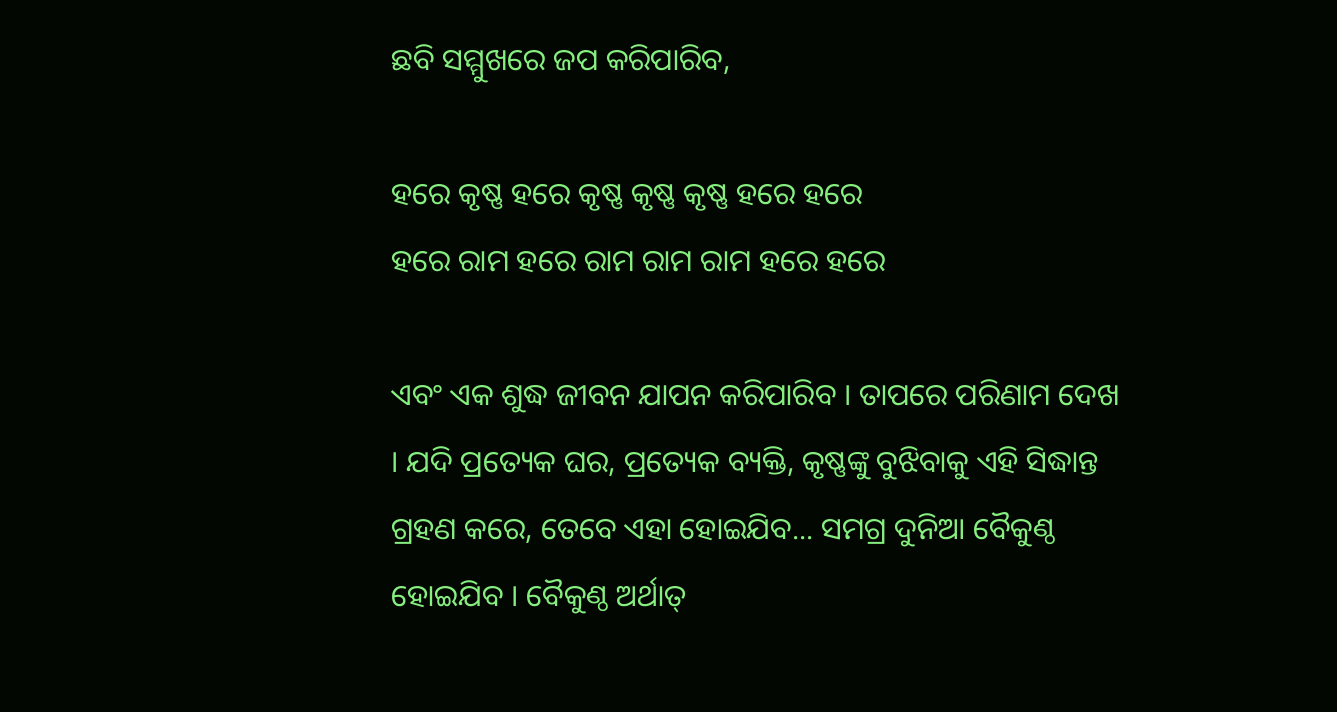ଛବି ସମ୍ମୁଖରେ ଜପ କରିପାରିବ,

ହରେ କୃଷ୍ଣ ହରେ କୃଷ୍ଣ କୃଷ୍ଣ କୃଷ୍ଣ ହରେ ହରେ
ହରେ ରାମ ହରେ ରାମ ରାମ ରାମ ହରେ ହରେ

ଏବଂ ଏକ ଶୁଦ୍ଧ ଜୀବନ ଯାପନ କରିପାରିବ । ତାପରେ ପରିଣାମ ଦେଖ । ଯଦି ପ୍ରତ୍ୟେକ ଘର, ପ୍ରତ୍ୟେକ ବ୍ୟକ୍ତି, କୃଷ୍ଣଙ୍କୁ ବୁଝିବାକୁ ଏହି ସିଦ୍ଧାନ୍ତ ଗ୍ରହଣ କରେ, ତେବେ ଏହା ହୋଇଯିବ... ସମଗ୍ର ଦୁନିଆ ବୈକୁଣ୍ଠ ହୋଇଯିବ । ବୈକୁଣ୍ଠ ଅର୍ଥାତ୍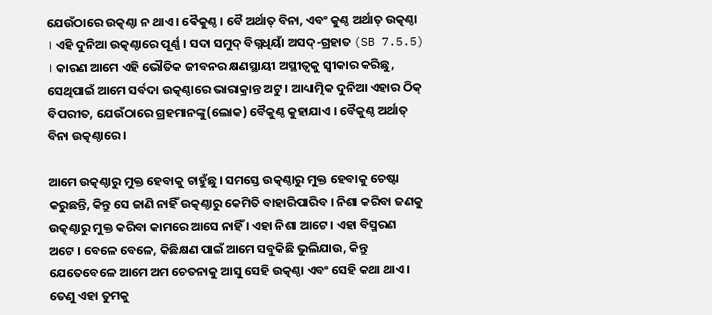ଯେଉଁଠାରେ ଉତ୍କଣ୍ଠା ନ ଥାଏ । ଵୈକୁଣ୍ଠ । ବୈ ଅର୍ଥାତ୍ ବିନା, ଏବଂ କୁଣ୍ଠ ଅର୍ଥାତ୍ ଉତ୍କଣ୍ଠା । ଏହି ଦୁନିଆ ଉତ୍କଣ୍ଠାରେ ପୂର୍ଣ୍ଣ । ସଦା ସମୁଦ୍ ବିଗ୍ନଧିୟାଁ ଅସଦ୍-ଗ୍ରହାତ (SB 7.5.5) । କାରଣ ଆମେ ଏହି ଭୌତିକ ଜୀବନର କ୍ଷଣସ୍ଥାୟୀ ଅସ୍ଥୀତ୍ଵକୁ ସ୍ଵୀକାର କରିଛୁ, ସେଥିପାଇଁ ଆମେ ସର୍ବଦା ଉତ୍କଣ୍ଠାରେ ଭାରାକ୍ରାନ୍ତ ଅଟୁ । ଆଧ୍ୟାତ୍ମିକ ଦୁନିଆ ଏହାର ଠିକ୍ ବିପରୀତ, ଯେଉଁଠାରେ ଗ୍ରହମାନଙ୍କୁ(ଲୋକ) ବୈକୁଣ୍ଠ କୁହାଯାଏ । ବୈକୁଣ୍ଠ ଅର୍ଥାତ୍ ବିନା ଉତ୍କଣ୍ଠାରେ ।

ଆମେ ଉତ୍କଣ୍ଠାରୁ ମୁକ୍ତ ହେବାକୁ ଚାହୁଁଛୁ । ସମସ୍ତେ ଉତ୍କଣ୍ଠାରୁ ମୁକ୍ତ ହେବାକୁ ଚେଷ୍ଟା କରୁଛନ୍ତି, କିନ୍ତୁ ସେ ଜାଣି ନାହିଁ ଉତ୍କଣ୍ଠାରୁ କେମିତି ବାହାରିପାରିବ । ନିଶା କରିବା ଜଣକୁ ଉତ୍କଣ୍ଠାରୁ ମୁକ୍ତ କରିବା କାମରେ ଆସେ ନାହିଁ । ଏହା ନିଶା ଆଟେ । ଏହା ବିସ୍ମରଣ ଅଟେ । ବେଳେ ବେଳେ, କିଛିକ୍ଷଣ ପାଇଁ ଆମେ ସବୁକିଛି ଭୁଲିଯାଉ, କିନ୍ତୁ ଯେତେବେଳେ ଆମେ ଅମ ଚେତନାକୁ ଆସୁ ସେହି ଉତ୍କଣ୍ଠା ଏବଂ ସେହି କଥା ଥାଏ । ତେଣୁ ଏହା ତୁମକୁ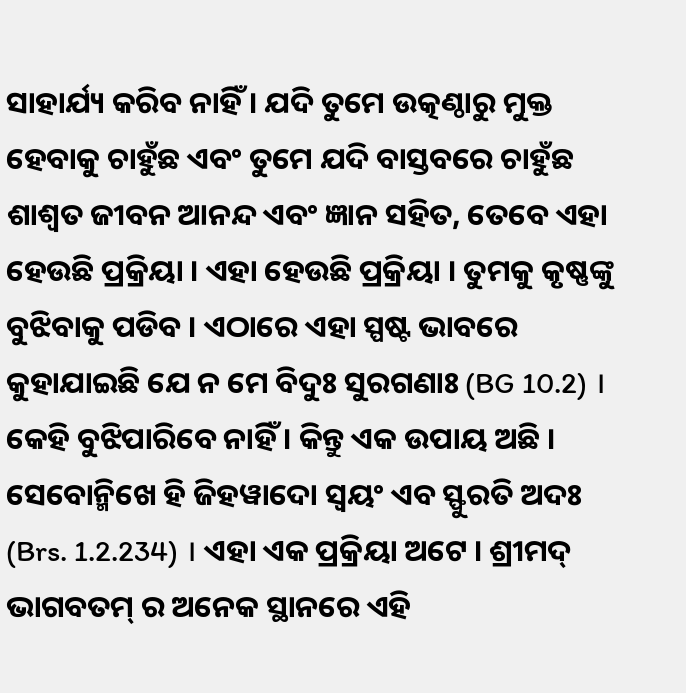ସାହାର୍ଯ୍ୟ କରିବ ନାହିଁ । ଯଦି ତୁମେ ଉତ୍କଣ୍ଠାରୁ ମୁକ୍ତ ହେବାକୁ ଚାହୁଁଛ ଏବଂ ତୁମେ ଯଦି ବାସ୍ତବରେ ଚାହୁଁଛ ଶାଶ୍ଵତ ଜୀବନ ଆନନ୍ଦ ଏବଂ ଜ୍ଞାନ ସହିତ, ତେବେ ଏହା ହେଉଛି ପ୍ରକ୍ରିୟା । ଏହା ହେଉଛି ପ୍ରକ୍ରିୟା । ତୁମକୁ କୃଷ୍ଣଙ୍କୁ ବୁଝିବାକୁ ପଡିବ । ଏଠାରେ ଏହା ସ୍ପଷ୍ଟ ଭାବରେ କୁହାଯାଇଛି ଯେ ନ ମେ ବିଦୁଃ ସୁରଗଣାଃ (BG 10.2) । କେହି ବୁଝିପାରିବେ ନାହିଁ । କିନ୍ତୁ ଏକ ଉପାୟ ଅଛି । ସେବୋନ୍ମିଖେ ହି ଜିହୱାଦୋ ସ୍ଵୟଂ ଏବ ସ୍ଫୁରତି ଅଦଃ (Brs. 1.2.234) । ଏହା ଏକ ପ୍ରକ୍ରିୟା ଅଟେ । ଶ୍ରୀମଦ୍ ଭାଗବତମ୍ ର ଅନେକ ସ୍ଥାନରେ ଏହି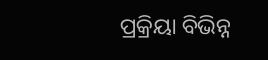ପ୍ରକ୍ରିୟା ବିଭିନ୍ନ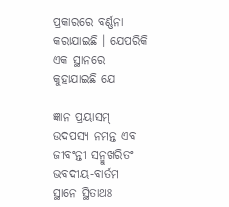ପ୍ରକାରରେ ବର୍ଣ୍ଣନା କରାଯାଇଛି । ଯେପରିକି ଏକ ସ୍ଥାନରେ କୁହାଯାଇଛି ଯେ

ଜ୍ଞାନ ପ୍ରୟାସମ୍ ଉଦପସ୍ୟ ନମନ୍ତ ଏବ
ଜୀବଂନ୍ତୀ ସନ୍ମୁଖରିତଂ ଭବଦୀୟ-ବାର୍ତମ
ସ୍ଥାନେ ସ୍ଥିତାଥଃ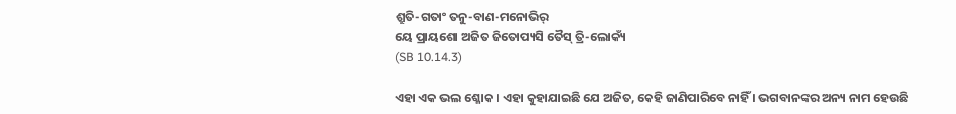ଶ୍ରୁତି-ଗତାଂ ତନୁ-ବାଣ-ମନୋଭିର୍
ୟେ ପ୍ରାୟଶୋ ଅଜିତ ଜିତୋପ୍ୟସି ତୈସ୍ ତ୍ରି-ଲୋକ୍ୟଁ
(SB 10.14.3)

ଏହା ଏକ ଭଲ ଶ୍ଳୋକ । ଏହା କୁହାଯାଇଛି ଯେ ଅଜିତ, କେହି ଜାଣିପାରିବେ ନାହିଁ । ଭଗବାନଙ୍କର ଅନ୍ୟ ନାମ ହେଉଛି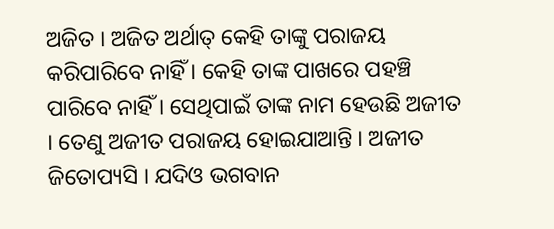ଅଜିତ । ଅଜିତ ଅର୍ଥାତ୍ କେହି ତାଙ୍କୁ ପରାଜୟ କରିପାରିବେ ନାହିଁ । କେହି ତାଙ୍କ ପାଖରେ ପହଞ୍ଚି ପାରିବେ ନାହିଁ । ସେଥିପାଇଁ ତାଙ୍କ ନାମ ହେଉଛି ଅଜୀତ । ତେଣୁ ଅଜୀତ ପରାଜୟ ହୋଇଯାଆନ୍ତି । ଅଜୀତ ଜିତୋପ୍ୟସି । ଯଦିଓ ଭଗବାନ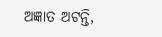ଅଜ୍ଞାତ ଅଟନ୍ତି,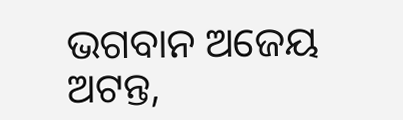ଭଗବାନ ଅଜେୟ ଅଟନ୍ତ,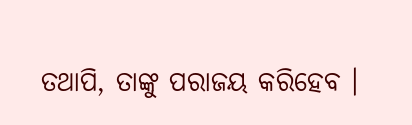ତଥାପି, ତାଙ୍କୁ ପରାଜୟ କରିହେବ ।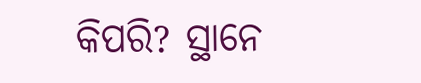କିପରି? ସ୍ଥାନେ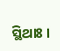ସ୍ଥିଥାଃ ।